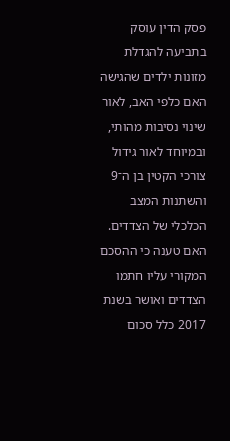פסק הדין עוסק בתביעה להגדלת מזונות ילדים שהגישה האם כלפי האב, לאור שינוי נסיבות מהותי, ובמיוחד לאור גידול צורכי הקטין בן ה־9 והשתנות המצב הכלכלי של הצדדים.
האם טענה כי ההסכם המקורי עליו חתמו הצדדים ואושר בשנת 2017 כלל סכום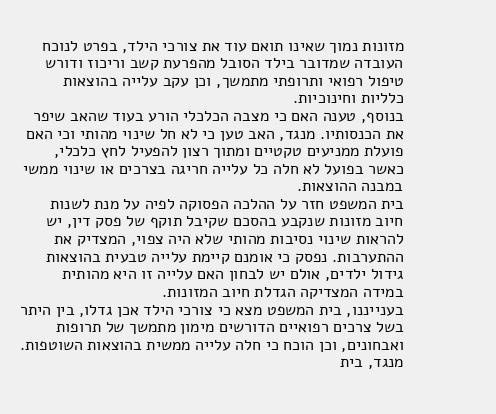מזונות נמוך שאינו תואם עוד את צורכי הילד, בפרט לנוכח העובדה שמדובר בילד הסובל מהפרעת קשב וריכוז ודורש טיפול רפואי ותרופתי מתמשך, וכן עקב עלייה בהוצאות כלליות וחינוכיות.
בנוסף, טענה האם כי מצבה הכלכלי הורע בעוד שהאב שיפר את הכנסותיו. מנגד, האב טען כי לא חל שינוי מהותי וכי האם פועלת ממניעים טקטיים ומתוך רצון להפעיל לחץ כלכלי, כאשר בפועל לא חלה כל עלייה חריגה בצרכים או שינוי ממשי במבנה ההוצאות.
בית המשפט חזר על ההלכה הפסוקה לפיה על מנת לשנות חיוב מזונות שנקבע בהסכם שקיבל תוקף של פסק דין, יש להראות שינוי נסיבות מהותי שלא היה צפוי, המצדיק את ההתערבות. נפסק כי אומנם קיימת עלייה טבעית בהוצאות גידול ילדים, אולם יש לבחון האם עלייה זו היא מהותית במידה המצדיקה הגדלת חיוב המזונות.
בענייננו, בית המשפט מצא כי צורכי הילד אכן גדלו, בין היתר בשל צרכים רפואיים הדורשים מימון מתמשך של תרופות ואבחונים, וכן הוכח כי חלה עלייה ממשית בהוצאות השוטפות.
מנגד, בית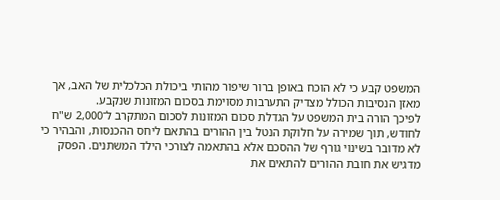המשפט קבע כי לא הוכח באופן ברור שיפור מהותי ביכולת הכלכלית של האב, אך מאזן הנסיבות הכולל מצדיק התערבות מסוימת בסכום המזונות שנקבע.
לפיכך הורה בית המשפט על הגדלת סכום המזונות לסכום המתקרב ל־2,000 ש"ח לחודש, תוך שמירה על חלוקת הנטל בין ההורים בהתאם ליחס ההכנסות, והבהיר כי לא מדובר בשינוי גורף של ההסכם אלא בהתאמה לצורכי הילד המשתנים. הפסק מדגיש את חובת ההורים להתאים את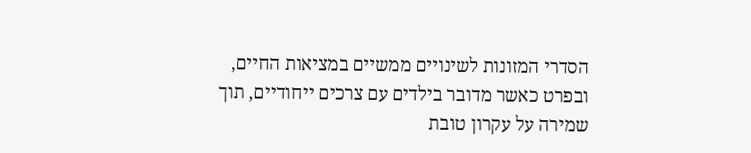הסדרי המזונות לשינויים ממשיים במציאות החיים, ובפרט כאשר מדובר בילדים עם צרכים ייחודיים, תוך שמירה על עקרון טובת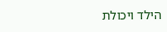הילד ויכולת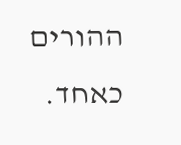ההורים כאחד.